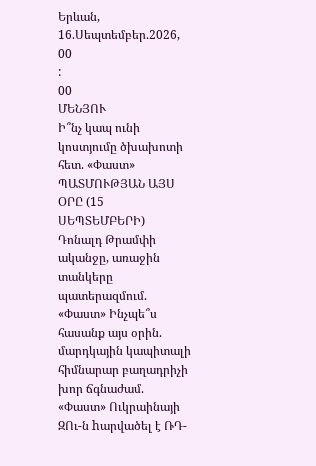Երևան, 16.Սեպտեմբեր.2026,
00
:
00
ՄԵՆՅՈՒ
Ի՞նչ կապ ունի կոստյումը ծխախոտի հետ. «Փաստ» ՊԱՏՄՈՒԹՅԱՆ ԱՅՍ ՕՐԸ (15 ՍԵՊՏԵՄԲԵՐԻ) Դոնալդ Թրամփի ականջը, առաջին տանկերը պատերազմում. «Փաստ» Ինչպե՞ս հասանք այս օրին. մարդկային կապիտալի հիմնարար բաղադրիչի խոր ճգնաժամ. «Փաստ» Ուկրաինայի ԶՈւ-ն hարվածել է ՌԴ-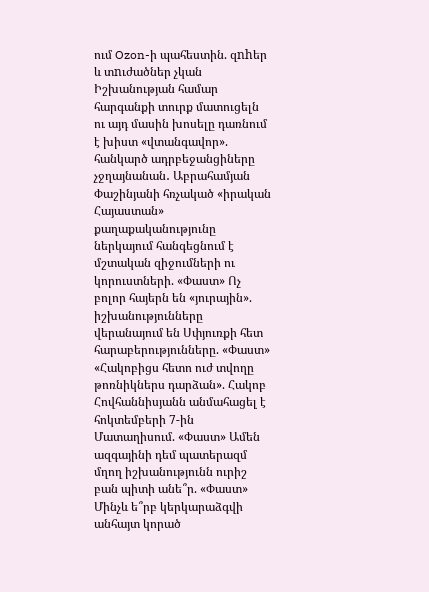ում Ozon-ի պահեստին. զnhեր և տnւժածներ չկան Իշխանության համար հարգանքի տուրք մատուցելն ու այդ մասին խոսելը դառնում է խիստ «վտանգավոր». հանկարծ ադրբեջանցիները չջղայնանան․ Աբրահամյան Փաշինյանի հռչակած «իրական Հայաստան» քաղաքականությունը ներկայում հանգեցնում է մշտական զիջումների ու կորուստների. «Փաստ» Ոչ բոլոր հայերն են «յուրային». իշխանությունները վերանայում են Սփյուռքի հետ հարաբերությունները. «Փաստ» «Հակոբիցս հետո ուժ տվողը թոռնիկներս դարձան». Հակոբ Հովհաննիսյանն անմահացել է հոկտեմբերի 7-ին Մատաղիսում. «Փաստ» Ամեն ազգայինի դեմ պատերազմ մղող իշխանությունն ուրիշ բան պիտի անե՞ր. «Փաստ» Մինչև ե՞րբ կերկարաձգվի անհայտ կորած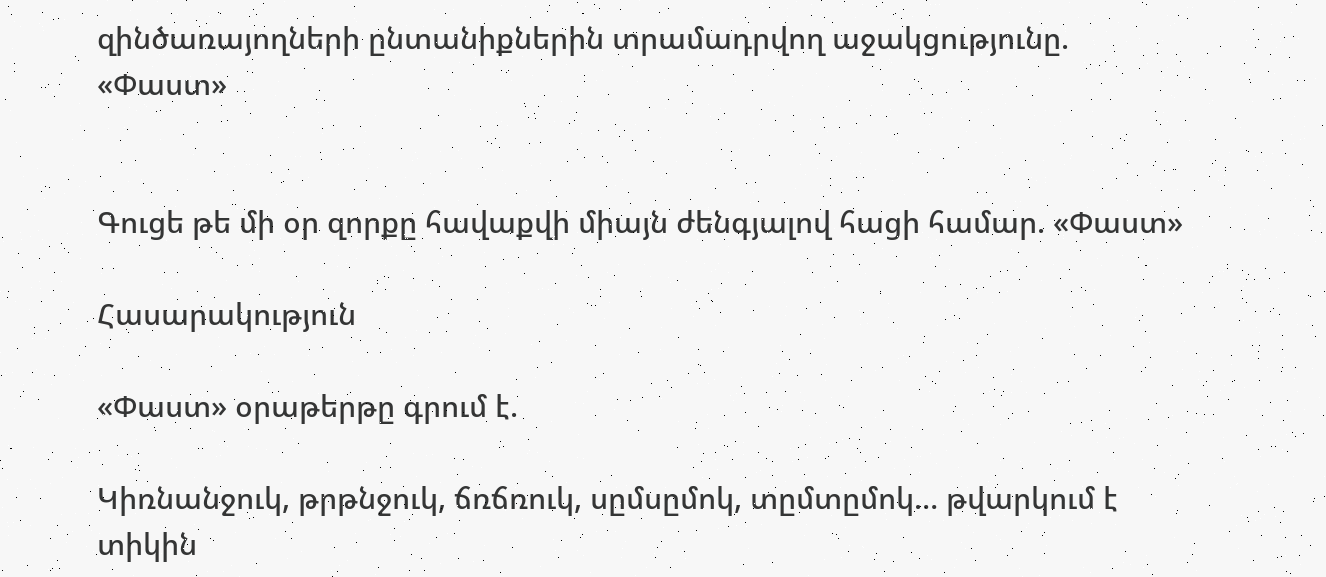զինծառայողների ընտանիքներին տրամադրվող աջակցությունը. «Փաստ»


Գուցե թե մի օր զորքը հավաքվի միայն ժենգյալով հացի համար. «Փաստ»

Հասարակություն

«Փաստ» օրաթերթը գրում է.

Կիռնանջուկ, թրթնջուկ, ճռճռուկ, սըմսըմոկ, տըմտըմոկ… թվարկում է տիկին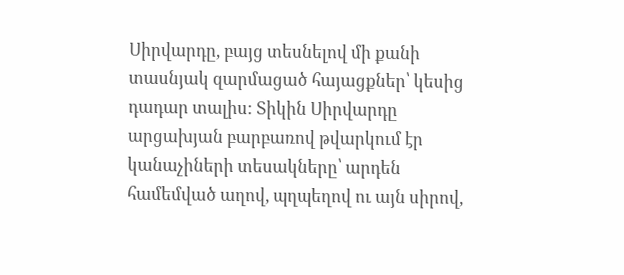Սիրվարդը, բայց տեսնելով մի քանի տասնյակ զարմացած հայացքներ՝ կեսից դադար տալիս: Տիկին Սիրվարդը արցախյան բարբառով թվարկում էր կանաչիների տեսակները՝ արդեն համեմված աղով, պղպեղով ու այն սիրով,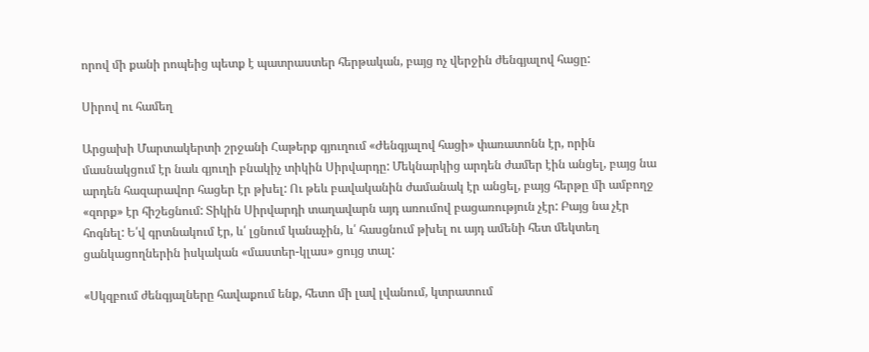որով մի քանի րոպեից պետք է պատրաստեր հերթական, բայց ոչ վերջին ժենգյալով հացը:

Սիրով ու համեղ

Արցախի Մարտակերտի շրջանի Հաթերք գյուղում «Ժենգյալով հացի» փառատոնն էր, որին մասնակցում էր նաև գյուղի բնակիչ տիկին Սիրվարդը: Մեկնարկից արդեն ժամեր էին անցել, բայց նա արդեն հազարավոր հացեր էր թխել: Ու թեև բավականին ժամանակ էր անցել, բայց հերթը մի ամբողջ «զորք» էր հիշեցնում: Տիկին Սիրվարդի տաղավարն այդ առումով բացառություն չէր: Բայց նա չէր հոգնել: Ե՛վ գրտնակում էր, և՛ լցնում կանաչին, և՛ հասցնում թխել ու այդ ամենի հետ մեկտեղ ցանկացողներին իսկական «մաստեր-կլաս» ցույց տալ:

«Սկզբում ժենգյալները հավաքում ենք, հետո մի լավ լվանում, կտրատում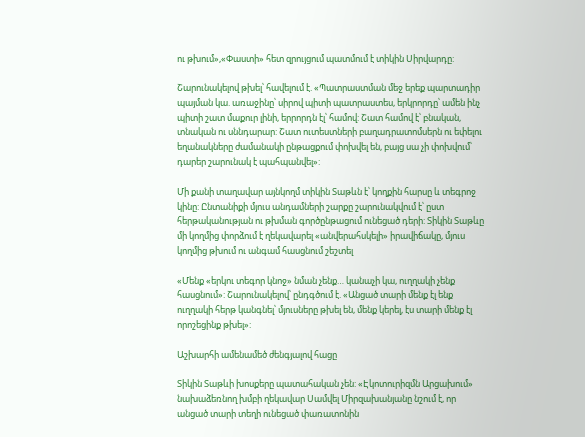ու թխում»,«Փաստի» հետ զրույցում պատմում է տիկին Սիրվարդը:

Շարունակելով թխել՝ հավելում է. «Պատրաստման մեջ երեք պարտադիր պայման կա. առաջինը՝ սիրով պիտի պատրաստես, երկրորդը՝ ամեն ինչ պիտի շատ մաքուր լինի, երրորդն էլ՝ համով: Շատ համով է՝ բնական, տնական ու սննդարար: Շատ ուտեստների բաղադրատոմսերն ու եփելու եղանակները ժամանակի ընթացքում փոխվել են, բայց սա չի փոխվում՝ դարեր շարունակ է պահպանվել»:

Մի քանի տաղավար այնկողմ տիկին Տաթևն է՝ կողքին հարսը և տեգրոջ կինը: Ընտանիքի մյուս անդամների շարքը շարունակվում է՝ ըստ հերթականության ու թխման գործընթացում ունեցած դերի: Տիկին Տաթևը մի կողմից փորձում է ղեկավարել «անվերահսկելի» իրավիճակը, մյուս կողմից թխում ու անգամ հասցնում շեշտել

«Մենք «երկու տեգոր կնոջ» նման չենք… կանաչի կա, ուղղակի չենք հասցնում»: Շարունակելով՝ ընդգծում է. «Անցած տարի մենք էլ ենք ուղղակի հերթ կանգնել՝ մյուսները թխել են, մենք կերել, էս տարի մենք էլ որոշեցինք թխել»:

Աշխարհի ամենամեծ ժենգյալով հացը

Տիկին Տաթևի խոսքերը պատահական չեն: «Էկոտուրիզմն Արցախում» նախաձեռնող խմբի ղեկավար Սամվել Միրզախանյանը նշում է, որ անցած տարի տեղի ունեցած փառատոնին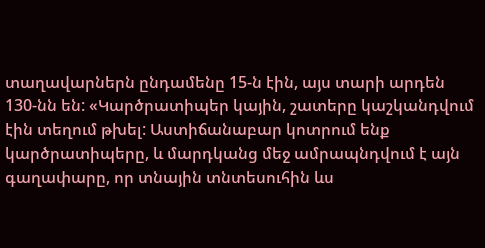տաղավարներն ընդամենը 15-ն էին, այս տարի արդեն 130-նն են: «Կարծրատիպեր կային, շատերը կաշկանդվում էին տեղում թխել: Աստիճանաբար կոտրում ենք կարծրատիպերը, և մարդկանց մեջ ամրապնդվում է այն գաղափարը, որ տնային տնտեսուհին ևս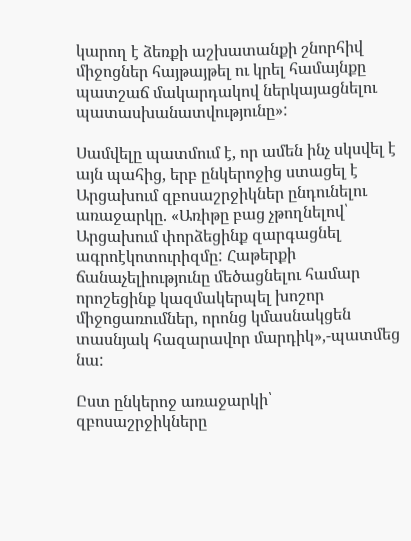կարող է ձեռքի աշխատանքի շնորհիվ միջոցներ հայթայթել ու կրել համայնքը պատշաճ մակարդակով ներկայացնելու պատասխանատվությունը»:

Սամվելը պատմում է, որ ամեն ինչ սկսվել է այն պահից, երբ ընկերոջից ստացել է Արցախում զբոսաշրջիկներ ընդունելու առաջարկը. «Առիթը բաց չթողնելով՝ Արցախում փորձեցինք զարգացնել ագրոէկոտուրիզմը: Հաթերքի ճանաչելիությունը մեծացնելու համար որոշեցինք կազմակերպել խոշոր միջոցառումներ, որոնց կմասնակցեն տասնյակ հազարավոր մարդիկ»,-պատմեց նա:

Ըստ ընկերոջ առաջարկի՝ զբոսաշրջիկները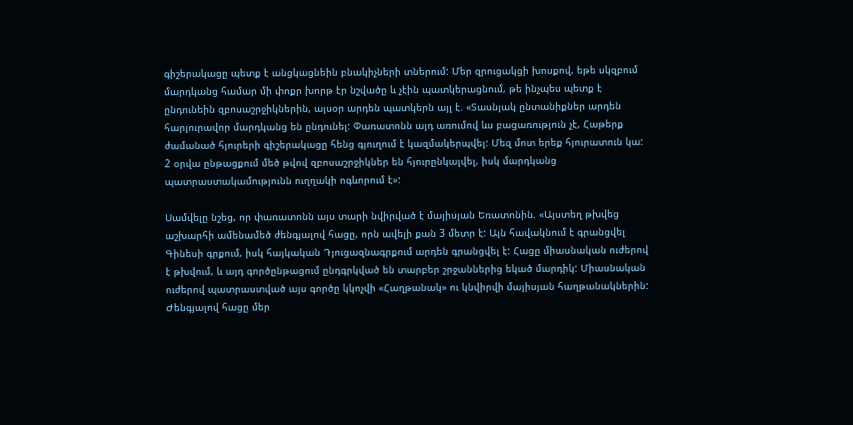գիշերակացը պետք է անցկացնեին բնակիչների տներում: Մեր զրուցակցի խոսքով, եթե սկզբում մարդկանց համար մի փոքր խորթ էր նշվածը և չէին պատկերացնում, թե ինչպես պետք է ընդունեին զբոսաշրջիկներին, այսօր արդեն պատկերն այլ է. «Տասնյակ ընտանիքներ արդեն հարյուրավոր մարդկանց են ընդունել: Փառատոնն այդ առումով ևս բացառություն չէ, Հաթերք ժամանած հյուրերի գիշերակացը հենց գյուղում է կազմակերպվել: Մեզ մոտ երեք հյուրատուն կա: 2 օրվա ընթացքում մեծ թվով զբոսաշրջիկներ են հյուրընկալվել, իսկ մարդկանց պատրաստակամությունն ուղղակի ոգևորում է»:

Սամվելը նշեց, որ փառատոնն այս տարի նվիրված է մայիսյան Եռատոնին. «Այստեղ թխվեց աշխարհի ամենամեծ ժենգյալով հացը, որն ավելի քան 3 մետր է: Այն հավակնում է գրանցվել Գինեսի գրքում, իսկ հայկական Դյուցազնագրքում արդեն գրանցվել է: Հացը միասնական ուժերով է թխվում, և այդ գործընթացում ընդգրկված են տարբեր շրջաններից եկած մարդիկ: Միասնական ուժերով պատրաստված այս գործը կկոչվի «Հաղթանակ» ու կնվիրվի մայիսյան հաղթանակներին: Ժենգյալով հացը մեր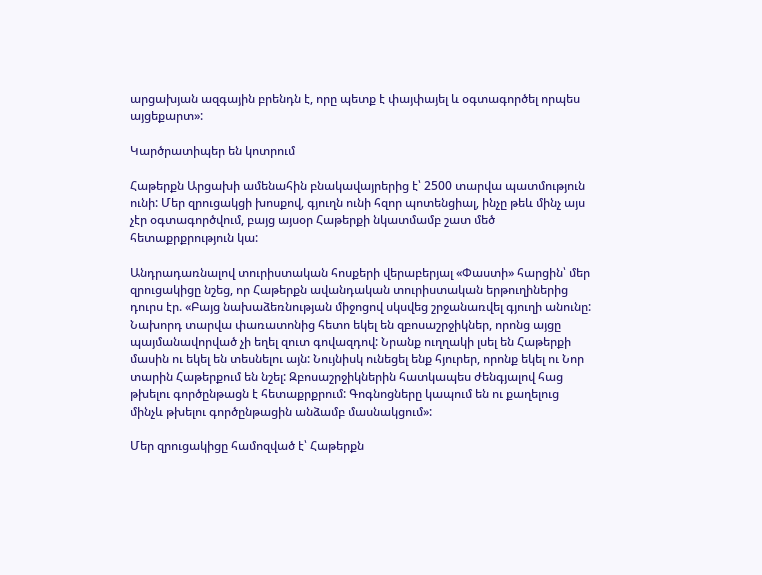արցախյան ազգային բրենդն է, որը պետք է փայփայել և օգտագործել որպես այցեքարտ»:

Կարծրատիպեր են կոտրում

Հաթերքն Արցախի ամենահին բնակավայրերից է՝ 2500 տարվա պատմություն ունի: Մեր զրուցակցի խոսքով, գյուղն ունի հզոր պոտենցիալ, ինչը թեև մինչ այս չէր օգտագործվում, բայց այսօր Հաթերքի նկատմամբ շատ մեծ հետաքրքրություն կա:

Անդրադառնալով տուրիստական հոսքերի վերաբերյալ «Փաստի» հարցին՝ մեր զրուցակիցը նշեց, որ Հաթերքն ավանդական տուրիստական երթուղիներից դուրս էր. «Բայց նախաձեռնության միջոցով սկսվեց շրջանառվել գյուղի անունը: Նախորդ տարվա փառատոնից հետո եկել են զբոսաշրջիկներ, որոնց այցը պայմանավորված չի եղել զուտ գովազդով: Նրանք ուղղակի լսել են Հաթերքի մասին ու եկել են տեսնելու այն: Նույնիսկ ունեցել ենք հյուրեր, որոնք եկել ու Նոր տարին Հաթերքում են նշել: Զբոսաշրջիկներին հատկապես ժենգյալով հաց թխելու գործընթացն է հետաքրքրում: Գոգնոցները կապում են ու քաղելուց մինչև թխելու գործընթացին անձամբ մասնակցում»:

Մեր զրուցակիցը համոզված է՝ Հաթերքն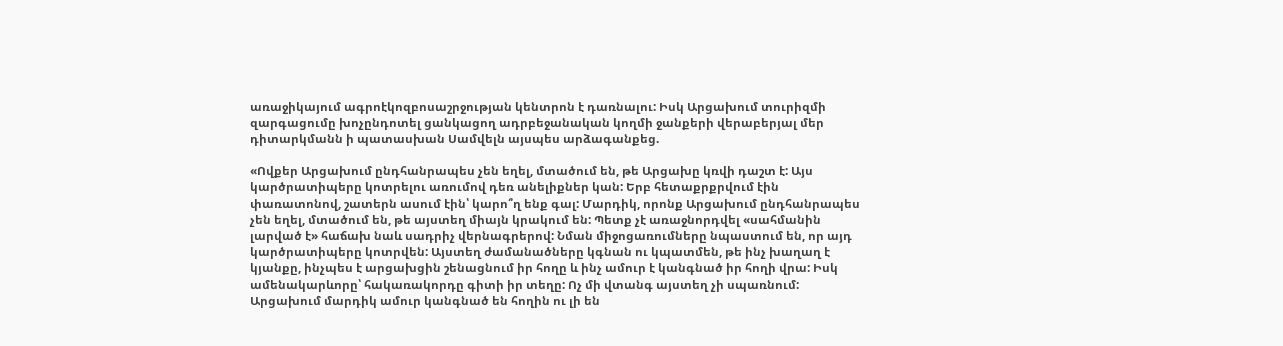առաջիկայում ագրոէկոզբոսաշրջության կենտրոն է դառնալու: Իսկ Արցախում տուրիզմի զարգացումը խոչընդոտել ցանկացող ադրբեջանական կողմի ջանքերի վերաբերյալ մեր դիտարկմանն ի պատասխան Սամվելն այսպես արձագանքեց.

«Ովքեր Արցախում ընդհանրապես չեն եղել, մտածում են, թե Արցախը կռվի դաշտ է: Այս կարծրատիպերը կոտրելու առումով դեռ անելիքներ կան: Երբ հետաքրքրվում էին փառատոնով, շատերն ասում էին՝ կարո՞ղ ենք գալ: Մարդիկ, որոնք Արցախում ընդհանրապես չեն եղել, մտածում են, թե այստեղ միայն կրակում են: Պետք չէ առաջնորդվել «սահմանին լարված է» հաճախ նաև սադրիչ վերնագրերով: Նման միջոցառումները նպաստում են, որ այդ կարծրատիպերը կոտրվեն: Այստեղ ժամանածները կգնան ու կպատմեն, թե ինչ խաղաղ է կյանքը, ինչպես է արցախցին շենացնում իր հողը և ինչ ամուր է կանգնած իր հողի վրա: Իսկ ամենակարևորը՝ հակառակորդը գիտի իր տեղը: Ոչ մի վտանգ այստեղ չի սպառնում: Արցախում մարդիկ ամուր կանգնած են հողին ու լի են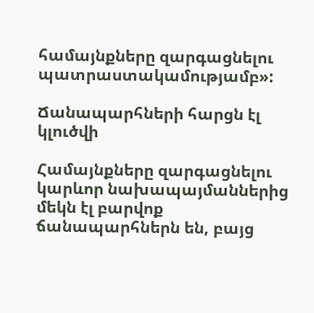համայնքները զարգացնելու պատրաստակամությամբ»:

Ճանապարհների հարցն էլ կլուծվի

Համայնքները զարգացնելու կարևոր նախապայմաններից մեկն էլ բարվոք ճանապարհներն են, բայց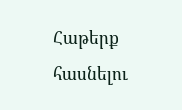Հաթերք հասնելու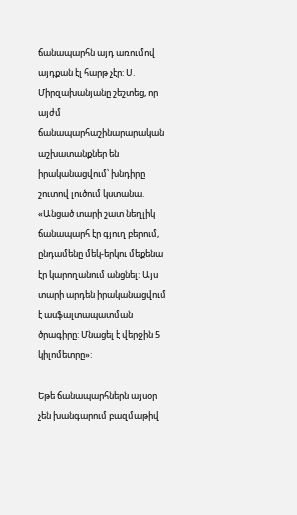ճանապարհն այդ առումով այդքան էլ հարթ չէր: Ս. Միրզախանյանը շեշտեց, որ այժմ ճանապարհաշինարարական աշխատանքներ են իրականացվում՝ խնդիրը շուտով լուծում կստանա. «Անցած տարի շատ նեղլիկ ճանապարհ էր գյուղ բերում, ընդամենը մեկ-երկու մեքենա էր կարողանում անցնել: Այս տարի արդեն իրականացվում է ասֆալտապատման ծրագիրը: Մնացել է վերջին 5 կիլոմետրը»:

Եթե ճանապարհներն այսօր չեն խանգարում բազմաթիվ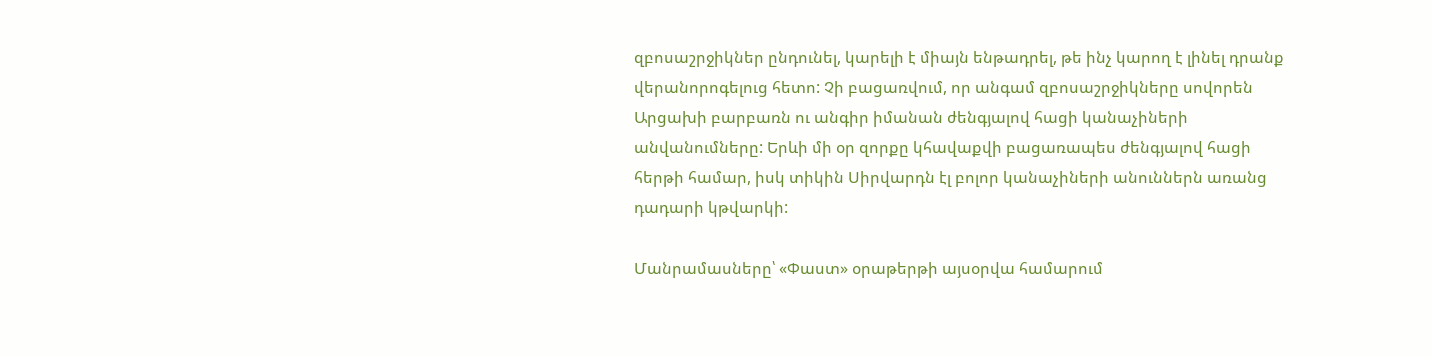զբոսաշրջիկներ ընդունել, կարելի է միայն ենթադրել, թե ինչ կարող է լինել դրանք վերանորոգելուց հետո: Չի բացառվում, որ անգամ զբոսաշրջիկները սովորեն Արցախի բարբառն ու անգիր իմանան ժենգյալով հացի կանաչիների անվանումները: Երևի մի օր զորքը կհավաքվի բացառապես ժենգյալով հացի հերթի համար, իսկ տիկին Սիրվարդն էլ բոլոր կանաչիների անուններն առանց դադարի կթվարկի:

Մանրամասները՝ «Փաստ» օրաթերթի այսօրվա համարում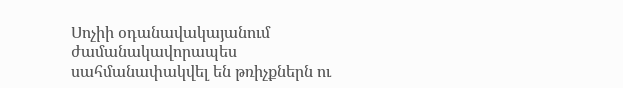Սոչիի օդանավակայանում ժամանակավորապես սահմանափակվել են թռիչքներն ու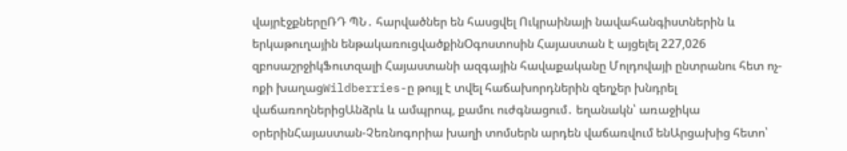վայրէջքներըՌԴ ՊՆ․ հարվածներ են հասցվել Ուկրաինայի նավահանգիստներին և երկաթուղային ենթակառուցվածքինՕգոստոսին Հայաստան է այցելել 227,026 զբոսաշրջիկՖուտզալի Հայաստանի ազգային հավաքականը Մոլդովայի ընտրանու հետ ոչ-ոքի խաղացWildberries-ը թույլ է տվել հաճախորդներին զեղչեր խնդրել վաճառողներիցԱնձրև և ամպրոպ, քամու ուժգնացում․ եղանակն՝ առաջիկա օրերինՀայաստան-Չեռնոգորիա խաղի տոմսերն արդեն վաճառվում ենԱրցախից հետո՝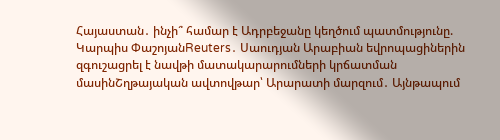Հայաստան․ ինչի՞ համար է Ադրբեջանը կեղծում պատմությունը. Կարպիս ՓաշոյանReuters․ Սաուդյան Արաբիան եվրոպացիներին զգուշացրել է նավթի մատակարարումների կրճատման մասինՇղթայական ավտովթար՝ Արարատի մարզում․ Այնթապում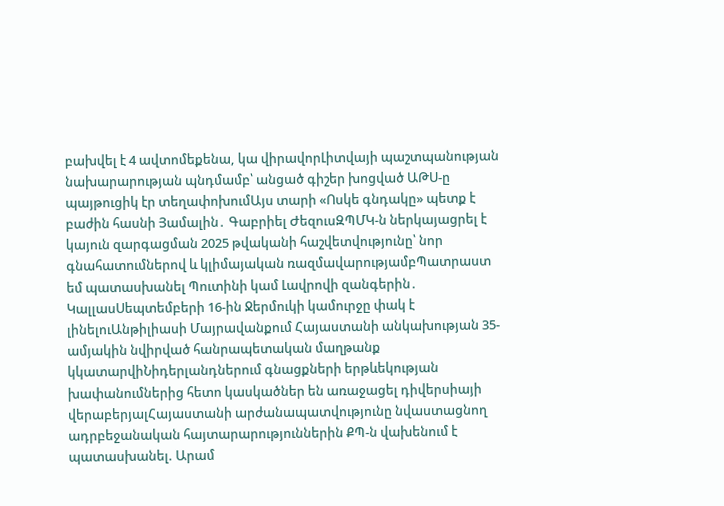բախվել է 4 ավտոմեքենա, կա վիրավորԼիտվայի պաշտպանության նախարարության պնդմամբ՝ անցած գիշեր խոցված ԱԹՍ-ը պայթուցիկ էր տեղափոխումԱյս տարի «Ոսկե գնդակը» պետք է բաժին հասնի Յամալին․ Գաբրիել ԺեզուսԶՊՄԿ-ն ներկայացրել է կայուն զարգացման 2025 թվականի հաշվետվությունը՝ նոր գնահատումներով և կլիմայական ռազմավարությամբՊատրաստ եմ պատասխանել Պուտինի կամ Լավրովի զանգերին․ ԿալլասՍեպտեմբերի 16-ին Ջերմուկի կամուրջը փակ է լինելուԱնթիլիասի Մայրավանքում Հայաստանի անկախության 35-ամյակին նվիրված հանրապետական մաղթանք կկատարվիՆիդերլանդներում գնացքների երթևեկության խափանումներից հետո կասկածներ են առաջացել դիվերսիայի վերաբերյալՀայաստանի արժանապատվությունը նվաստացնող ադրբեջանական հայտարարություններին ՔՊ-ն վախենում է պատասխանել. Արամ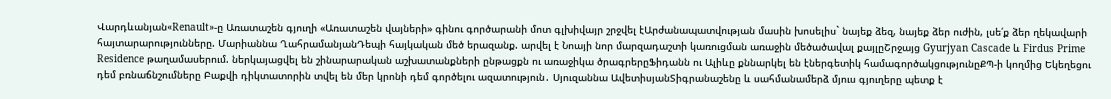Վարդևանյան«Renault»-ը Առատաշեն գյուղի «Առատաշեն վայների» գինու գործարանի մոտ գլխիվայր շրջվել էԱրժանապատվության մասին խոսելիս` նայեք ձեզ, նայեք ձեր ուժին, լսե՛ք ձեր ղեկավարի հայտարարությունները. Մարիաննա ՂահրամանյանԴեպի հայկական մեծ երազանք. արվել է Նոայի նոր մարզադաշտի կառուցման առաջին մեծածավալ քայլըՇրջայց Gyurjyan Cascade և Firdus Prime Residence թաղամասերում. ներկայացվել են շինարարական աշխատանքների ընթացքն ու առաջիկա ծրագրերըՖիդանն ու Ալիևը քննարկել են էներգետիկ համագործակցությունըՔՊ-ի կողմից Եկեղեցու դեմ բռնաճնշումները Բաքվի դիկտատորին տվել են մեր կրոնի դեմ գործելու ազատություն․ Սյուզաննա ԱվետիսյանՏիգրանաշենը և սահմանամերձ մյուս գյուղերը պետք է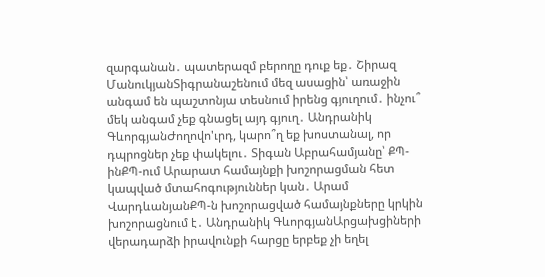զարգանան․ պատերազմ բերողը դուք եք․ Շիրազ ՄանուկյանՏիգրանաշենում մեզ ասացին՝ առաջին անգամ են պաշտոնյա տեսնում իրենց գյուղում․ ինչու՞ մեկ անգամ չեք գնացել այդ գյուղ․ Անդրանիկ ԳևորգյանԺողովո'ւրդ, կարո՞ղ եք խոստանալ, որ դպրոցներ չեք փակելու․ Տիգան Աբրահամյանը՝ ՔՊ-ինՔՊ-ում Արարատ համայնքի խոշորացման հետ կապված մտահոգություններ կան․ Արամ ՎարդևանյանՔՊ-ն խոշորացված համայնքները կրկին խոշորացնում է․ Անդրանիկ ԳևորգյանԱրցախցիների վերադարձի իրավունքի հարցը երբեք չի եղել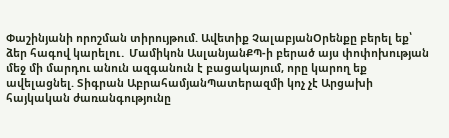Փաշինյանի որոշման տիրույթում. Ավետիք ՉալաբյանՕրենքը բերել եք՝ ձեր հագով կարելու․ Մամիկոն ԱսլանյանՔՊ-ի բերած այս փոփոխության մեջ մի մարդու անուն ազգանուն է բացակայում, որը կարող եք ավելացնել. Տիգրան ԱբրահամյանՊատերազմի կոչ չէ Արցախի հայկական ժառանգությունը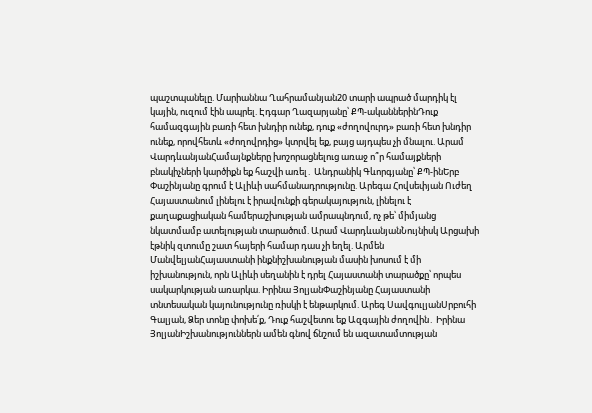պաշտպանելը. Մարիաննա Ղահրամանյան20 տարի ապրած մարդիկ էլ կային, ուզում էին ապրել. Էդգար Ղազարյանը՝ ՔՊ-ականներինԴուք համազգային բառի հետ խնդիր ունեք, դուք «ժողովուրդ» բառի հետ խնդիր ունեք, որովհետև «ժողովրդից» կտրվել եք, բայց այդպես չի մնալու. Արամ ՎարդևանյանՀամայնքները խոշորացնելուց առաջ ո՞ր համայքների բնակիչների կարծիքն եք հաշվի առել․ Անդրանիկ Գևորգյանը՝ ՔՊ-ինԵրբ Փաշինյանը գրում է Ալիևի սահմանադրությունը. Արեգա Հովսեփյան Ուժեղ Հայաստանում լինելու է իրավունքի գերակայություն, լինելու է քաղաքացիական համերաշխության ամրապնդում, ոչ թե՝ միմյանց նկատմամբ ատելության տարածում. Արամ ՎարդևանյանՆույնիսկ Արցախի էթնիկ զտումը շատ հայերի համար դաս չի եղել. Արմեն ՄանվելյանՀայաստանի ինքնիշխանության մասին խոսում է մի իշխանություն, որն Ալիևի սեղանին է դրել Հայաստանի տարածքը՝ որպես սակարկության առարկա. Իրինա ՅոլյանՓաշինյանը Հայաստանի տնտեսական կայունությունը ռիսկի է ենթարկում. Արեգ ՍավգուլյանՍրբուհի Գալյան, Ձեր տոնը փոխե՛ք, Դուք հաշվետու եք Ազգային ժողովին․ Իրինա ՅոլյանԻշխանություններն ամեն գնով ճնշում են ազատամտության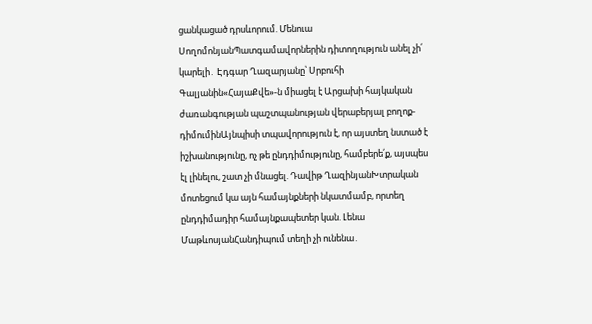ցանկացած դրսևորում. Մենուա ՍողոմոնյանՊատգամավորներին դիտողություն անել չի՛ կարելի․ Էդգար Ղազարյանը՝ Սրբուհի Գալյանին«ՀայաՔվե»-ն միացել է Արցախի հայկական ժառանգության պաշտպանության վերաբերյալ բողոք-դիմումինԱյնպիսի տպավորություն է, որ այստեղ նստած է իշխանությունը, ոչ թե ընդդիմությունը, համբերե՛ք, այսպես էլ լինելու, շատ չի մնացել. Դավիթ ՂազինյանԽտրական մոտեցում կա այն համայնքների նկատմամբ, որտեղ ընդդիմադիր համայնքապետեր կան. Լենա ՄաթևոսյանՀանդիպում տեղի չի ունենա․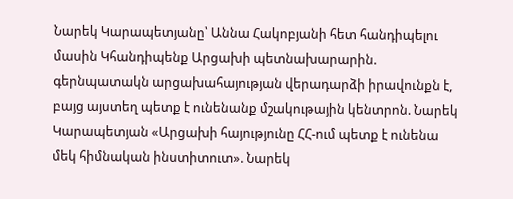Նարեկ Կարապետյանը՝ Աննա Հակոբյանի հետ հանդիպելու մասին Կհանդիպենք Արցախի պետնախարարին. գերնպատակն արցախահայության վերադարձի իրավունքն է, բայց այստեղ պետք է ունենանք մշակութային կենտրոն. Նարեկ Կարապետյան «Արցախի հայությունը ՀՀ-ում պետք է ունենա մեկ հիմնական ինստիտուտ». Նարեկ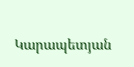Կարապետյան